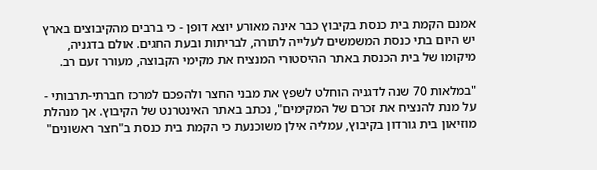אמנם הקמת בית כנסת בקיבוץ כבר אינה מאורע יוצא דופן - כי ברבים מהקיבוצים בארץ יש היום בתי כנסת המשמשים לעלייה לתורה, לבריתות ובעת החגים. אולם בדגניה, מיקומו של בית הכנסת באתר ההיסטורי המנציח את מקימי הקבוצה, מעורר זעם רב.

"במלאות 70 שנה לדגניה הוחלט לשפץ את מבני החצר ולהפכם למרכז חברתי-תרבותי - על מנת להנציח את זכרם של המקימים", נכתב באתר האינטרנט של הקיבוץ. אך מנהלת מוזיאון בית גורדון בקיבוץ, עמליה אילן משוכנעת כי הקמת בית כנסת ב"חצר ראשונים"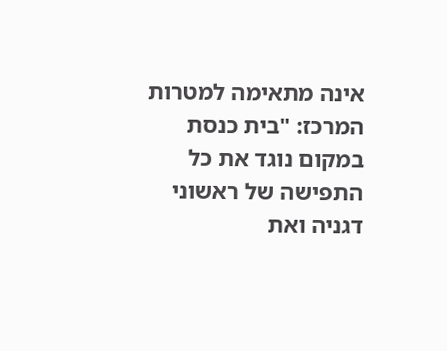אינה מתאימה למטרות המרכז: "בית כנסת במקום נוגד את כל התפישה של ראשוני דגניה ואת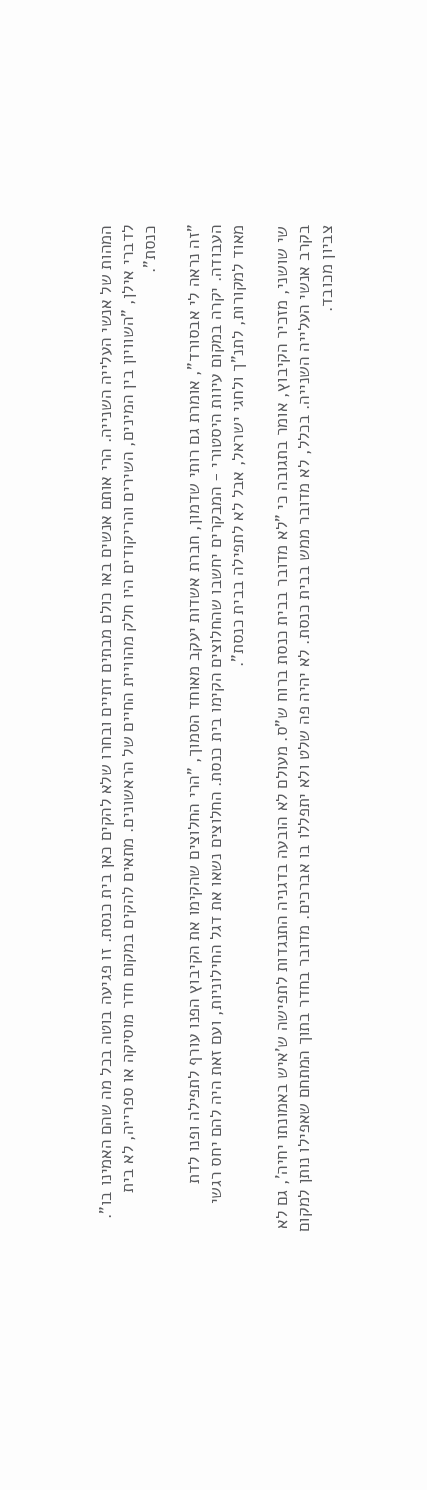המהות של אנשי העלייה השנייה. הרי אותם אנשים באו כולם מבתים דתיים ובחרו שלא להקים כאן בית כנסת. זו פגיעה בוטה בכל מה שהם האמינו בו". לדברי אילן, "השוויון בין המינים, השירים והריקודים היו חלק מהוויית החיים של הראשונים. מתאים להקים במקום חדר מוסיקה או ספרייה, לא בית כנסת".

"זה נראה לי אבסורד", אומרת גם רותי שדמון, חברת אשדות יעקב מאוחד הסמוך, "הרי החלוצים שהקימו את הקיבוץ הפנו עורף לתפילה ופנו לדת העבודה. יקרה במקום עיוות היסטורי - המבקרים יחשבו שהחלוצים הקימו בית כנסת. החלוצים נשאו את דגל החילוניות, ועם זאת היה להם יחס רגשי מאוד למקורות, לתנ"ך ולחגי ישראל, אבל לא לתפילה בבית כנסת".

שי שושני, מזכיר הקיבוץ, אומר בתגובה כי "לא מדובר בבית כנסת ברוח ש"ס. מעולם לא הובעה בדגניה התנגדות לתפישה ש'איש באמונתו יחיה', גם לא בקרב אנשי העלייה השנייה. בכלל, לא מדובר ממש בבית כנסת. לא יהיה פה שלט ולא יתפללו בו אברכים. מדובר בחדר בתוך המתחם שאפילו נותן למקום צביון מכובד.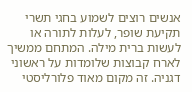אנשים רוצים לשמוע בחגי תשרי תקיעת שופר, לעלות לתורה או לעשות ברית מילה. המתחם ממשיך לארח קבוצות שלומדות על ראשוני דגניה. זה מקום מאוד פלורליסטי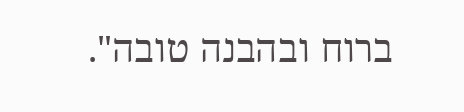ברוח ובהבנה טובה".